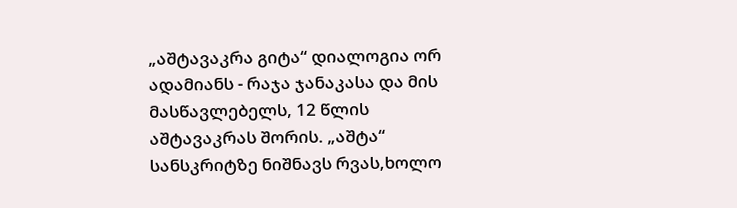„აშტავაკრა გიტა“ დიალოგია ორ ადამიანს - რაჯა ჯანაკასა და მის მასწავლებელს, 12 წლის აშტავაკრას შორის. „აშტა“ სანსკრიტზე ნიშნავს რვას,ხოლო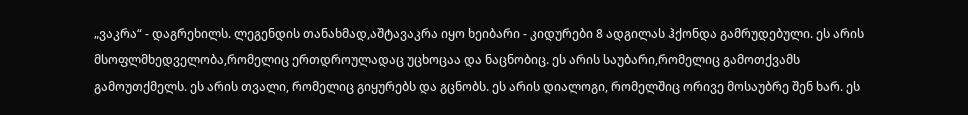„ვაკრა“ - დაგრეხილს. ლეგენდის თანახმად,აშტავაკრა იყო ხეიბარი - კიდურები 8 ადგილას ჰქონდა გამრუდებული. ეს არის მსოფლმხედველობა,რომელიც ერთდროულადაც უცხოცაა და ნაცნობიც. ეს არის საუბარი,რომელიც გამოთქვამს გამოუთქმელს. ეს არის თვალი, რომელიც გიყურებს და გცნობს. ეს არის დიალოგი, რომელშიც ორივე მოსაუბრე შენ ხარ. ეს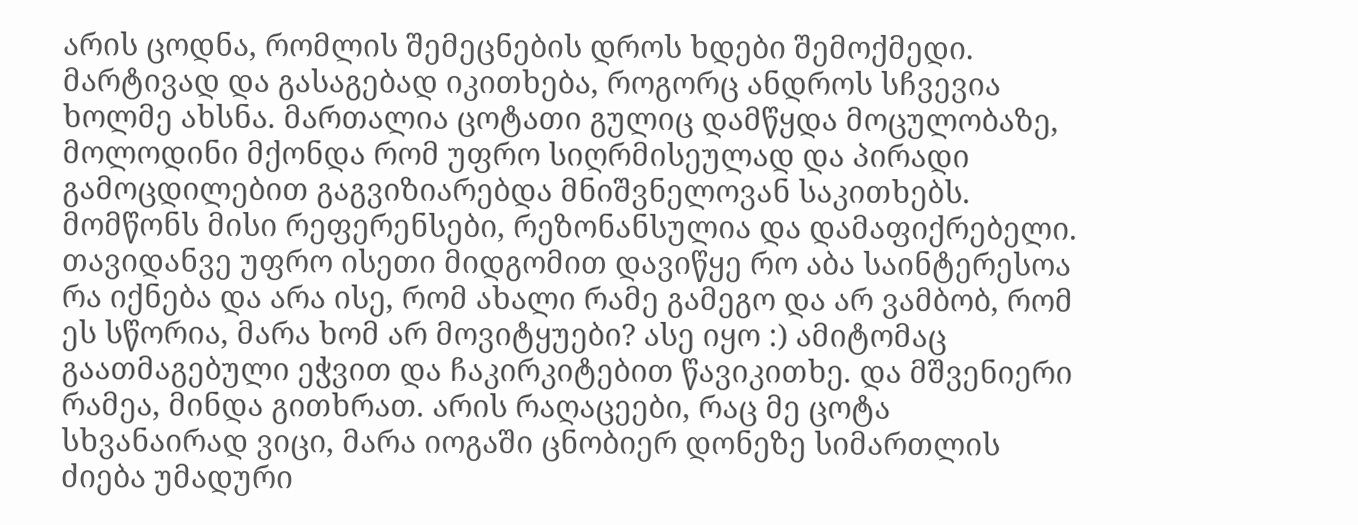არის ცოდნა, რომლის შემეცნების დროს ხდები შემოქმედი.
მარტივად და გასაგებად იკითხება, როგორც ანდროს სჩვევია ხოლმე ახსნა. მართალია ცოტათი გულიც დამწყდა მოცულობაზე, მოლოდინი მქონდა რომ უფრო სიღრმისეულად და პირადი გამოცდილებით გაგვიზიარებდა მნიშვნელოვან საკითხებს. მომწონს მისი რეფერენსები, რეზონანსულია და დამაფიქრებელი.
თავიდანვე უფრო ისეთი მიდგომით დავიწყე რო აბა საინტერესოა რა იქნება და არა ისე, რომ ახალი რამე გამეგო და არ ვამბობ, რომ ეს სწორია, მარა ხომ არ მოვიტყუები? ასე იყო :) ამიტომაც გაათმაგებული ეჭვით და ჩაკირკიტებით წავიკითხე. და მშვენიერი რამეა, მინდა გითხრათ. არის რაღაცეები, რაც მე ცოტა სხვანაირად ვიცი, მარა იოგაში ცნობიერ დონეზე სიმართლის ძიება უმადური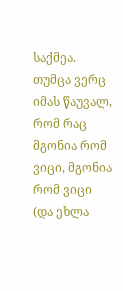საქმეა. თუმცა ვერც იმას წაუვალ, რომ რაც მგონია რომ ვიცი, მგონია რომ ვიცი (და ეხლა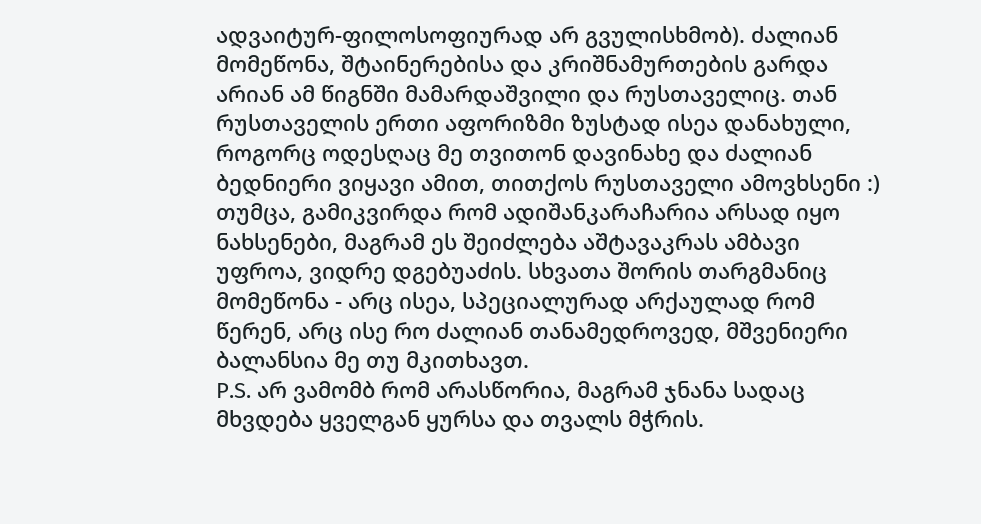ადვაიტურ-ფილოსოფიურად არ გვულისხმობ). ძალიან მომეწონა, შტაინერებისა და კრიშნამურთების გარდა არიან ამ წიგნში მამარდაშვილი და რუსთაველიც. თან რუსთაველის ერთი აფორიზმი ზუსტად ისეა დანახული, როგორც ოდესღაც მე თვითონ დავინახე და ძალიან ბედნიერი ვიყავი ამით, თითქოს რუსთაველი ამოვხსენი :) თუმცა, გამიკვირდა რომ ადიშანკარაჩარია არსად იყო ნახსენები, მაგრამ ეს შეიძლება აშტავაკრას ამბავი უფროა, ვიდრე დგებუაძის. სხვათა შორის თარგმანიც მომეწონა - არც ისეა, სპეციალურად არქაულად რომ წერენ, არც ისე რო ძალიან თანამედროვედ, მშვენიერი ბალანსია მე თუ მკითხავთ.
P.S. არ ვამომბ რომ არასწორია, მაგრამ ჯნანა სადაც მხვდება ყველგან ყურსა და თვალს მჭრის.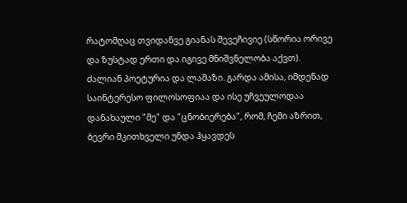რატომღაც თვიდანვე გიანას შევეჩივიე (სწორია ორივე და ზუსტად ერთი და იგივე მნიშვნელობა აქვთ).
ძალიან პოეტურია და ლამაზი. გარდა ამისა, იმდენად საინტერესო ფილოსოფიაა და ისე უჩვეულოდაა დანახაული "მე" და "ცნობიერება", რომ, ჩემი აზრით, ბევრი მკითხველი უნდა ჰყავდეს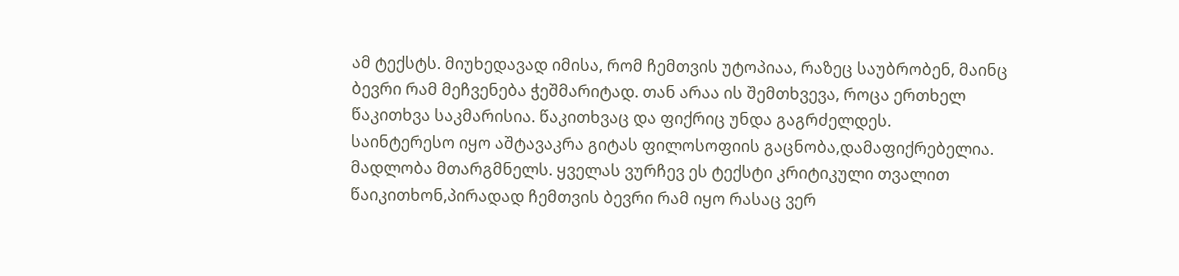ამ ტექსტს. მიუხედავად იმისა, რომ ჩემთვის უტოპიაა, რაზეც საუბრობენ, მაინც ბევრი რამ მეჩვენება ჭეშმარიტად. თან არაა ის შემთხვევა, როცა ერთხელ წაკითხვა საკმარისია. წაკითხვაც და ფიქრიც უნდა გაგრძელდეს.
საინტერესო იყო აშტავაკრა გიტას ფილოსოფიის გაცნობა,დამაფიქრებელია. მადლობა მთარგმნელს. ყველას ვურჩევ ეს ტექსტი კრიტიკული თვალით წაიკითხონ,პირადად ჩემთვის ბევრი რამ იყო რასაც ვერ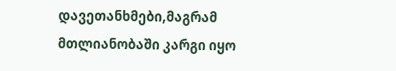დავეთანხმები,მაგრამ მთლიანობაში კარგი იყო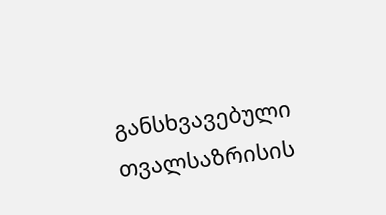განსხვავებული თვალსაზრისის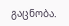გაცნობა.